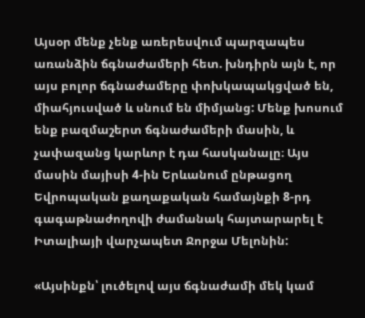Այսօր մենք չենք առերեսվում պարզապես առանձին ճգնաժամերի հետ. խնդիրն այն է, որ այս բոլոր ճգնաժամերը փոխկապակցված են, միահյուսված և սնում են միմյանց: Մենք խոսում ենք բազմաշերտ ճգնաժամերի մասին, և չափազանց կարևոր է դա հասկանալը։ Այս մասին մայիսի 4-ին Երևանում ընթացող Եվրոպական քաղաքական համայնքի 8-րդ գագաթնաժողովի ժամանակ հայտարարել է Իտալիայի վարչապետ Ջորջա Մելոնին:

«Այսինքն՝ լուծելով այս ճգնաժամի մեկ կամ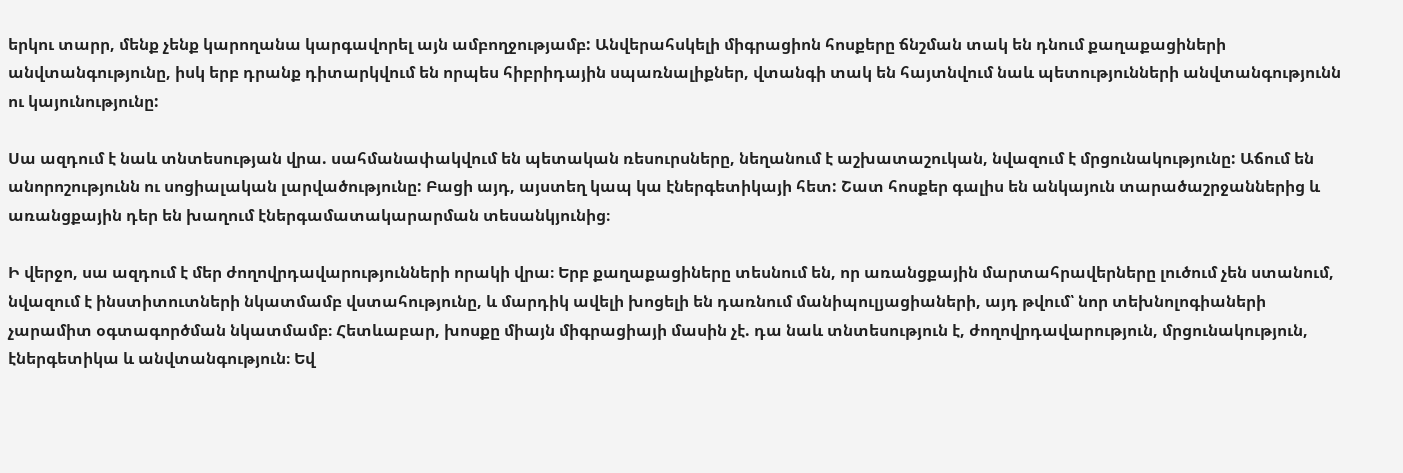երկու տարր, մենք չենք կարողանա կարգավորել այն ամբողջությամբ: Անվերահսկելի միգրացիոն հոսքերը ճնշման տակ են դնում քաղաքացիների անվտանգությունը, իսկ երբ դրանք դիտարկվում են որպես հիբրիդային սպառնալիքներ, վտանգի տակ են հայտնվում նաև պետությունների անվտանգությունն ու կայունությունը:

Սա ազդում է նաև տնտեսության վրա. սահմանափակվում են պետական ռեսուրսները, նեղանում է աշխատաշուկան, նվազում է մրցունակությունը: Աճում են անորոշությունն ու սոցիալական լարվածությունը: Բացի այդ, այստեղ կապ կա էներգետիկայի հետ: Շատ հոսքեր գալիս են անկայուն տարածաշրջաններից և առանցքային դեր են խաղում էներգամատակարարման տեսանկյունից։

Ի վերջո, սա ազդում է մեր ժողովրդավարությունների որակի վրա։ Երբ քաղաքացիները տեսնում են, որ առանցքային մարտահրավերները լուծում չեն ստանում, նվազում է ինստիտուտների նկատմամբ վստահությունը, և մարդիկ ավելի խոցելի են դառնում մանիպուլյացիաների, այդ թվում՝ նոր տեխնոլոգիաների չարամիտ օգտագործման նկատմամբ։ Հետևաբար, խոսքը միայն միգրացիայի մասին չէ. դա նաև տնտեսություն է, ժողովրդավարություն, մրցունակություն, էներգետիկա և անվտանգություն։ Եվ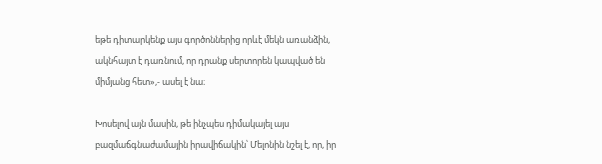եթե դիտարկենք այս գործոններից որևէ մեկն առանձին, ակնհայտ է դառնում, որ դրանք սերտորեն կապված են միմյանց հետ»,- ասել է նա։

Խոսելով այն մասին, թե ինչպես դիմակայել այս բազմաճգնաժամային իրավիճակին՝ Մելոնին նշել է, որ, իր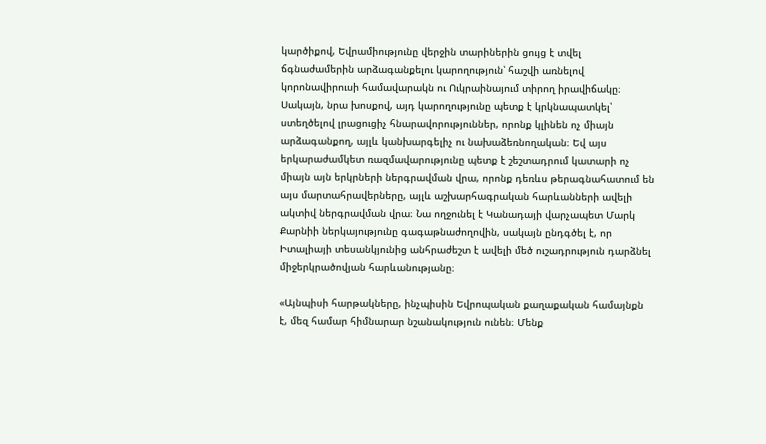կարծիքով, Եվրամիությունը վերջին տարիներին ցույց է տվել ճգնաժամերին արձագանքելու կարողություն՝ հաշվի առնելով կորոնավիրուսի համավարակն ու Ուկրաինայում տիրող իրավիճակը։ Սակայն, նրա խոսքով, այդ կարողությունը պետք է կրկնապատկել՝ ստեղծելով լրացուցիչ հնարավորություններ, որոնք կլինեն ոչ միայն արձագանքող, այլև կանխարգելիչ ու նախաձեռնողական։ Եվ այս երկարաժամկետ ռազմավարությունը պետք է շեշտադրում կատարի ոչ միայն այն երկրների ներգրավման վրա, որոնք դեռևս թերագնահատում են այս մարտահրավերները, այլև աշխարհագրական հարևանների ավելի ակտիվ ներգրավման վրա։ Նա ողջունել է Կանադայի վարչապետ Մարկ Քարնիի ներկայությունը գագաթնաժողովին, սակայն ընդգծել է, որ Իտալիայի տեսանկյունից անհրաժեշտ է ավելի մեծ ուշադրություն դարձնել միջերկրածովյան հարևանությանը։

«Այնպիսի հարթակները, ինչպիսին Եվրոպական քաղաքական համայնքն է, մեզ համար հիմնարար նշանակություն ունեն։ Մենք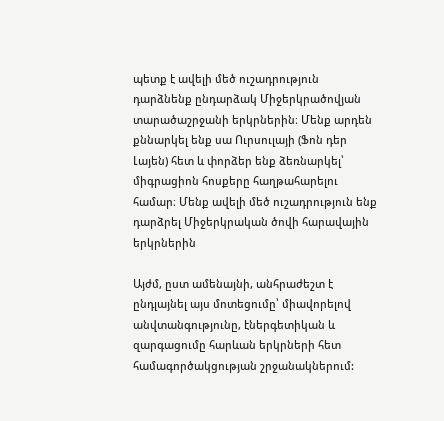պետք է ավելի մեծ ուշադրություն դարձնենք ընդարձակ Միջերկրածովյան տարածաշրջանի երկրներին։ Մենք արդեն քննարկել ենք սա Ուրսուլայի (Ֆոն դեր Լայեն) հետ և փորձեր ենք ձեռնարկել՝ միգրացիոն հոսքերը հաղթահարելու համար։ Մենք ավելի մեծ ուշադրություն ենք դարձրել Միջերկրական ծովի հարավային երկրներին

Այժմ, ըստ ամենայնի, անհրաժեշտ է ընդլայնել այս մոտեցումը՝ միավորելով անվտանգությունը, էներգետիկան և զարգացումը հարևան երկրների հետ համագործակցության շրջանակներում: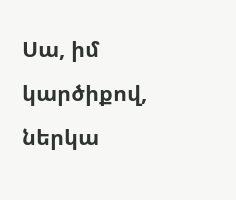Սա, իմ կարծիքով, ներկա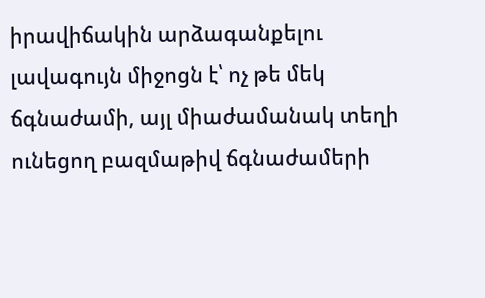իրավիճակին արձագանքելու լավագույն միջոցն է՝ ոչ թե մեկ ճգնաժամի, այլ միաժամանակ տեղի ունեցող բազմաթիվ ճգնաժամերի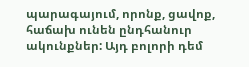պարագայում, որոնք, ցավոք, հաճախ ունեն ընդհանուր ակունքներ: Այդ բոլորի դեմ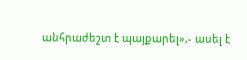անհրաժեշտ է պայքարել»,- ասել է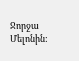Ջորջա Մելոնին: